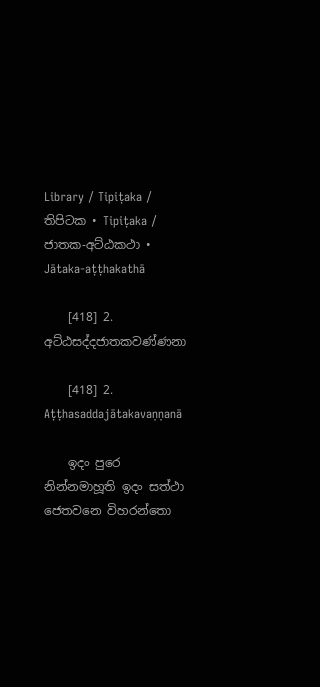Library / Tipiṭaka / තිපිටක • Tipiṭaka / ජාතක-අට්‌ඨකථා • Jātaka-aṭṭhakathā

    [418] 2. අට්‌ඨසද්‌දජාතකවණ්‌ණනා

    [418] 2. Aṭṭhasaddajātakavaṇṇanā

    ඉදං පුරෙ නින්‌නමාහූති ඉදං සත්‌ථා ජෙතවනෙ විහරන්‌තො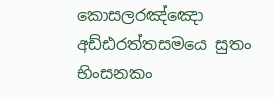කොසලරඤ්‌ඤො අඩ්‌ඪරත්‌තසමයෙ සුතං භිංසනකං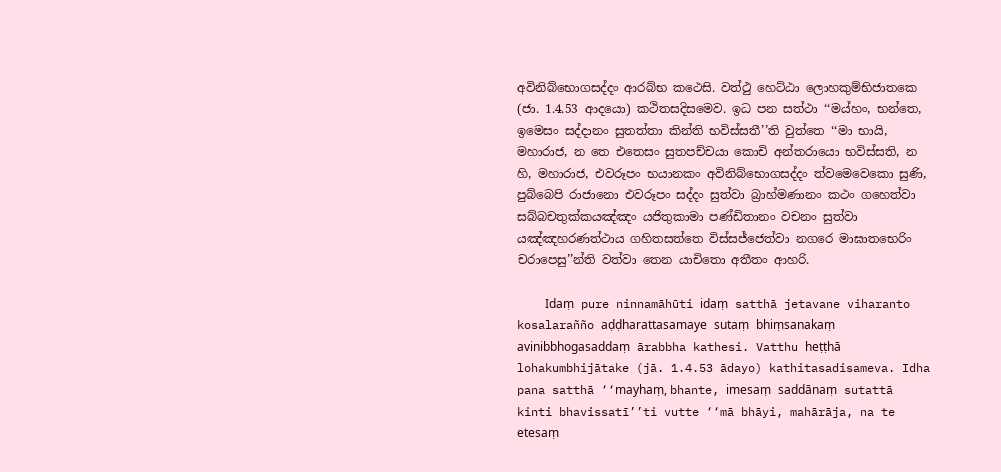අවිනිබ්‌භොගසද්‌දං ආරබ්‌භ කථෙසි. වත්‌ථු හෙට්‌ඨා ලොහකුම්‌භිජාතකෙ (ජා. 1.4.53 ආදයො) කථිතසදිසමෙව. ඉධ පන සත්‌ථා ‘‘මය්‌හං, භන්‌තෙ, ඉමෙසං සද්‌දානං සුතත්‌තා කින්‌ති භවිස්‌සතී’’ති වුත්‌තෙ ‘‘මා භායි, මහාරාජ, න තෙ එතෙසං සුතපච්‌චයා කොචි අන්‌තරායො භවිස්‌සති, න හි, මහාරාජ, එවරූපං භයානකං අවිනිබ්‌භොගසද්‌දං ත්‌වමෙවෙකො සුණි, පුබ්‌බෙපි රාජානො එවරූපං සද්‌දං සුත්‌වා බ්‍රාහ්‌මණානං කථං ගහෙත්‌වා සබ්‌බචතුක්‌කයඤ්‌ඤං යජිතුකාමා පණ්‌ඩිතානං වචනං සුත්‌වා යඤ්‌ඤහරණත්‌ථාය ගහිතසත්‌තෙ විස්‌සජ්‌ජෙත්‌වා නගරෙ මාඝාතභෙරිං චරාපෙසු’’න්‌ති වත්‌වා තෙන යාචිතො අතීතං ආහරි.

    Idaṃ pure ninnamāhūti idaṃ satthā jetavane viharanto kosalarañño aḍḍharattasamaye sutaṃ bhiṃsanakaṃ avinibbhogasaddaṃ ārabbha kathesi. Vatthu heṭṭhā lohakumbhijātake (jā. 1.4.53 ādayo) kathitasadisameva. Idha pana satthā ‘‘mayhaṃ, bhante, imesaṃ saddānaṃ sutattā kinti bhavissatī’’ti vutte ‘‘mā bhāyi, mahārāja, na te etesaṃ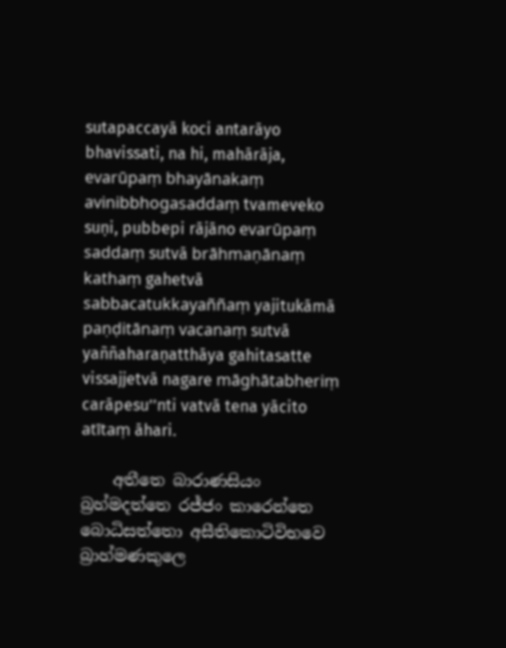sutapaccayā koci antarāyo bhavissati, na hi, mahārāja, evarūpaṃ bhayānakaṃ avinibbhogasaddaṃ tvameveko suṇi, pubbepi rājāno evarūpaṃ saddaṃ sutvā brāhmaṇānaṃ kathaṃ gahetvā sabbacatukkayaññaṃ yajitukāmā paṇḍitānaṃ vacanaṃ sutvā yaññaharaṇatthāya gahitasatte vissajjetvā nagare māghātabheriṃ carāpesu’’nti vatvā tena yācito atītaṃ āhari.

    අතීතෙ බාරාණසියං බ්‍රහ්‌මදත්‌තෙ රජ්‌ජං කාරෙන්‌තෙ බොධිසත්‌තො අසීතිකොටිවිභවෙ බ්‍රාහ්‌මණකුලෙ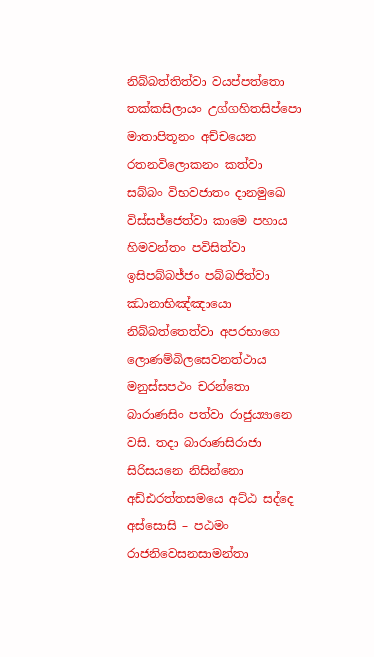නිබ්‌බත්‌තිත්‌වා වයප්‌පත්‌තො තක්‌කසිලායං උග්‌ගහිතසිප්‌පො මාතාපිතූනං අච්‌චයෙන රතනවිලොකනං කත්‌වා සබ්‌බං විභවජාතං දානමුඛෙ විස්‌සජ්‌ජෙත්‌වා කාමෙ පහාය හිමවන්‌තං පවිසිත්‌වා ඉසිපබ්‌බජ්‌ජං පබ්‌බජිත්‌වා ඣානාභිඤ්‌ඤායො නිබ්‌බත්‌තෙත්‌වා අපරභාගෙ ලොණම්‌බිලසෙවනත්‌ථාය මනුස්‌සපථං චරන්‌තො බාරාණසිං පත්‌වා රාජුය්‍යානෙ වසි. තදා බාරාණසිරාජා සිරිසයනෙ නිසින්‌නො අඩ්‌ඪරත්‌තසමයෙ අට්‌ඨ සද්‌දෙ අස්‌සොසි – පඨමං රාජනිවෙසනසාමන්‌තා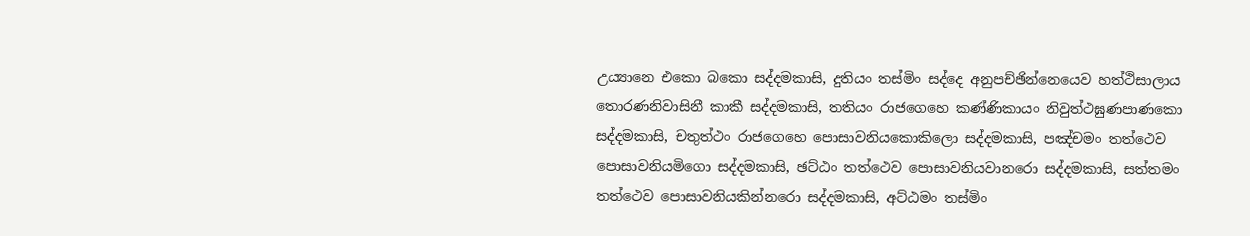උය්‍යානෙ එකො බකො සද්‌දමකාසි, දුතියං තස්‌මිං සද්‌දෙ අනුපච්‌ඡින්‌නෙයෙව හත්‌ථිසාලාය තොරණනිවාසිනී කාකී සද්‌දමකාසි, තතියං රාජගෙහෙ කණ්‌ණිකායං නිවුත්‌ථඝුණපාණකො සද්‌දමකාසි, චතුත්‌ථං රාජගෙහෙ පොසාවනියකොකිලො සද්‌දමකාසි, පඤ්‌චමං තත්‌ථෙව පොසාවනියමිගො සද්‌දමකාසි, ඡට්‌ඨං තත්‌ථෙව පොසාවනියවානරො සද්‌දමකාසි, සත්‌තමං තත්‌ථෙව පොසාවනියකින්‌නරො සද්‌දමකාසි, අට්‌ඨමං තස්‌මිං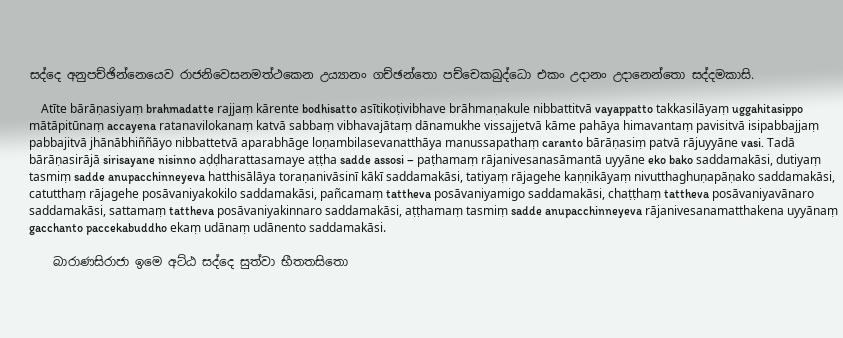සද්‌දෙ අනුපච්‌ඡින්‌නෙයෙව රාජනිවෙසනමත්‌ථකෙන උය්‍යානං ගච්‌ඡන්‌තො පච්‌චෙකබුද්‌ධො එකං උදානං උදානෙන්‌තො සද්‌දමකාසි.

    Atīte bārāṇasiyaṃ brahmadatte rajjaṃ kārente bodhisatto asītikoṭivibhave brāhmaṇakule nibbattitvā vayappatto takkasilāyaṃ uggahitasippo mātāpitūnaṃ accayena ratanavilokanaṃ katvā sabbaṃ vibhavajātaṃ dānamukhe vissajjetvā kāme pahāya himavantaṃ pavisitvā isipabbajjaṃ pabbajitvā jhānābhiññāyo nibbattetvā aparabhāge loṇambilasevanatthāya manussapathaṃ caranto bārāṇasiṃ patvā rājuyyāne vasi. Tadā bārāṇasirājā sirisayane nisinno aḍḍharattasamaye aṭṭha sadde assosi – paṭhamaṃ rājanivesanasāmantā uyyāne eko bako saddamakāsi, dutiyaṃ tasmiṃ sadde anupacchinneyeva hatthisālāya toraṇanivāsinī kākī saddamakāsi, tatiyaṃ rājagehe kaṇṇikāyaṃ nivutthaghuṇapāṇako saddamakāsi, catutthaṃ rājagehe posāvaniyakokilo saddamakāsi, pañcamaṃ tattheva posāvaniyamigo saddamakāsi, chaṭṭhaṃ tattheva posāvaniyavānaro saddamakāsi, sattamaṃ tattheva posāvaniyakinnaro saddamakāsi, aṭṭhamaṃ tasmiṃ sadde anupacchinneyeva rājanivesanamatthakena uyyānaṃ gacchanto paccekabuddho ekaṃ udānaṃ udānento saddamakāsi.

    බාරාණසිරාජා ඉමෙ අට්‌ඨ සද්‌දෙ සුත්‌වා භීතතසිතො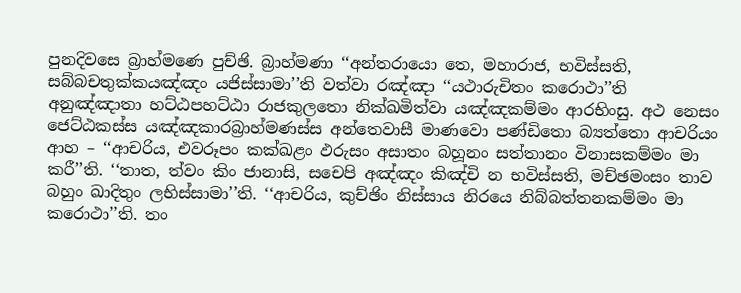පුනදිවසෙ බ්‍රාහ්‌මණෙ පුච්‌ඡි. බ්‍රාහ්‌මණා ‘‘අන්‌තරායො තෙ, මහාරාජ, භවිස්‌සති, සබ්‌බචතුක්‌කයඤ්‌ඤං යජිස්‌සාමා’’ති වත්‌වා රඤ්‌ඤා ‘‘යථාරුචිතං කරොථා’’ති අනුඤ්‌ඤාතා හට්‌ඨපහට්‌ඨා රාජකුලතො නික්‌ඛමිත්‌වා යඤ්‌ඤකම්‌මං ආරභිංසු. අථ නෙසං ජෙට්‌ඨකස්‌ස යඤ්‌ඤකාරබ්‍රාහ්‌මණස්‌ස අන්‌තෙවාසී මාණවො පණ්‌ඩිතො බ්‍යත්‌තො ආචරියං ආහ – ‘‘ආචරිය, එවරූපං කක්‌ඛළං ඵරුසං අසාතං බහූනං සත්‌තානං විනාසකම්‌මං මා කරී’’ති. ‘‘තාත, ත්‌වං කිං ජානාසි, සචෙපි අඤ්‌ඤං කිඤ්‌චි න භවිස්‌සති, මච්‌ඡමංසං තාව බහුං ඛාදිතුං ලභිස්‌සාමා’’ති. ‘‘ආචරිය, කුච්‌ඡිං නිස්‌සාය නිරයෙ නිබ්‌බත්‌තනකම්‌මං මා කරොථා’’ති. තං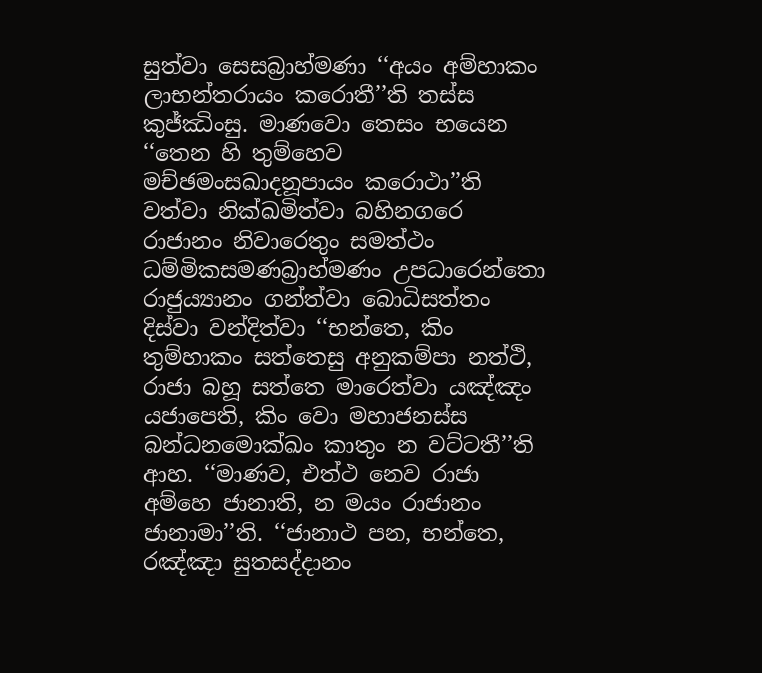සුත්‌වා සෙසබ්‍රාහ්‌මණා ‘‘අයං අම්‌හාකං ලාභන්‌තරායං කරොතී’’ති තස්‌ස කුජ්‌ඣිංසු. මාණවො තෙසං භයෙන ‘‘තෙන හි තුම්‌හෙව මච්‌ඡමංසඛාදනූපායං කරොථා’’ති වත්‌වා නික්‌ඛමිත්‌වා බහිනගරෙ රාජානං නිවාරෙතුං සමත්‌ථං ධම්‌මිකසමණබ්‍රාහ්‌මණං උපධාරෙන්‌තො රාජුය්‍යානං ගන්‌ත්‌වා බොධිසත්‌තං දිස්‌වා වන්‌දිත්‌වා ‘‘භන්‌තෙ, කිං තුම්‌හාකං සත්‌තෙසු අනුකම්‌පා නත්‌ථි, රාජා බහූ සත්‌තෙ මාරෙත්‌වා යඤ්‌ඤං යජාපෙති, කිං වො මහාජනස්‌ස බන්‌ධනමොක්‌ඛං කාතුං න වට්‌ටතී’’ති ආහ. ‘‘මාණව, එත්‌ථ නෙව රාජා අම්‌හෙ ජානාති, න මයං රාජානං ජානාමා’’ති. ‘‘ජානාථ පන, භන්‌තෙ, රඤ්‌ඤා සුතසද්‌දානං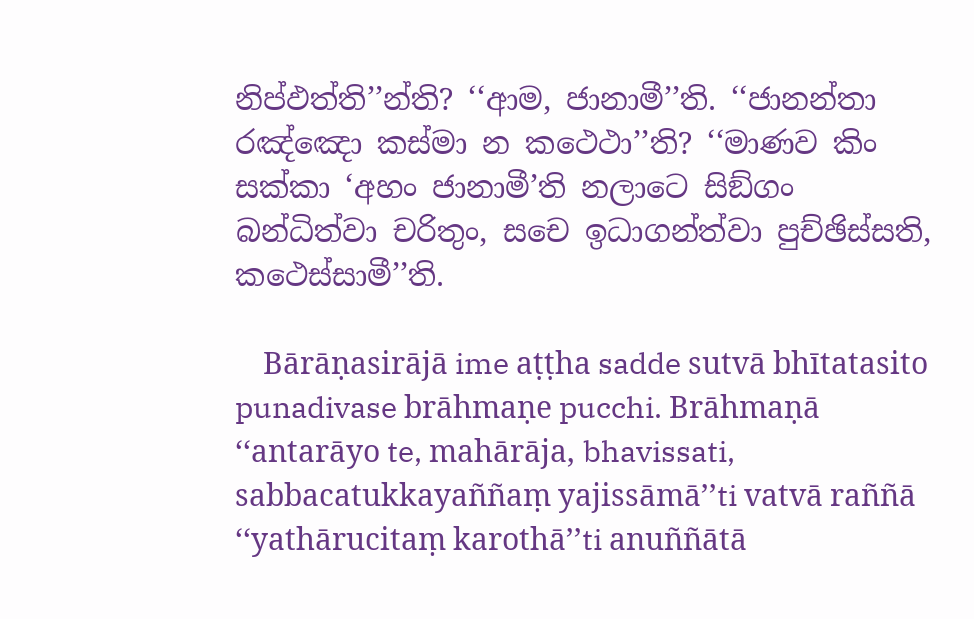නිප්‌ඵත්‌ති’’න්‌ති? ‘‘ආම, ජානාමී’’ති. ‘‘ජානන්‌තා රඤ්‌ඤො කස්‌මා න කථෙථා’’ති? ‘‘මාණව කිං සක්‌කා ‘අහං ජානාමී’ති නලාටෙ සිඞ්‌ගං බන්‌ධිත්‌වා චරිතුං, සචෙ ඉධාගන්‌ත්‌වා පුච්‌ඡිස්‌සති, කථෙස්‌සාමී’’ති.

    Bārāṇasirājā ime aṭṭha sadde sutvā bhītatasito punadivase brāhmaṇe pucchi. Brāhmaṇā ‘‘antarāyo te, mahārāja, bhavissati, sabbacatukkayaññaṃ yajissāmā’’ti vatvā raññā ‘‘yathārucitaṃ karothā’’ti anuññātā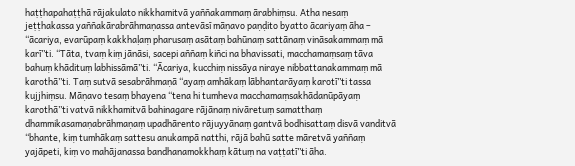haṭṭhapahaṭṭhā rājakulato nikkhamitvā yaññakammaṃ ārabhiṃsu. Atha nesaṃ jeṭṭhakassa yaññakārabrāhmaṇassa antevāsī māṇavo paṇḍito byatto ācariyaṃ āha – ‘‘ācariya, evarūpaṃ kakkhaḷaṃ pharusaṃ asātaṃ bahūnaṃ sattānaṃ vināsakammaṃ mā karī’’ti. ‘‘Tāta, tvaṃ kiṃ jānāsi, sacepi aññaṃ kiñci na bhavissati, macchamaṃsaṃ tāva bahuṃ khādituṃ labhissāmā’’ti. ‘‘Ācariya, kucchiṃ nissāya niraye nibbattanakammaṃ mā karothā’’ti. Taṃ sutvā sesabrāhmaṇā ‘‘ayaṃ amhākaṃ lābhantarāyaṃ karotī’’ti tassa kujjhiṃsu. Māṇavo tesaṃ bhayena ‘‘tena hi tumheva macchamaṃsakhādanūpāyaṃ karothā’’ti vatvā nikkhamitvā bahinagare rājānaṃ nivāretuṃ samatthaṃ dhammikasamaṇabrāhmaṇaṃ upadhārento rājuyyānaṃ gantvā bodhisattaṃ disvā vanditvā ‘‘bhante, kiṃ tumhākaṃ sattesu anukampā natthi, rājā bahū satte māretvā yaññaṃ yajāpeti, kiṃ vo mahājanassa bandhanamokkhaṃ kātuṃ na vaṭṭatī’’ti āha.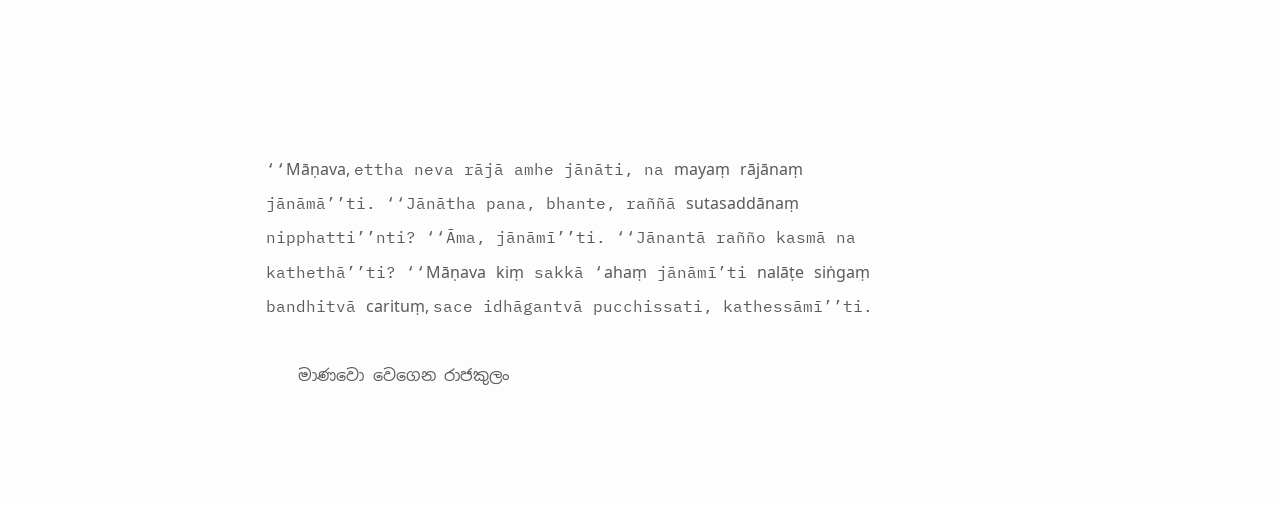‘‘Māṇava, ettha neva rājā amhe jānāti, na mayaṃ rājānaṃ jānāmā’’ti. ‘‘Jānātha pana, bhante, raññā sutasaddānaṃ nipphatti’’nti? ‘‘Āma, jānāmī’’ti. ‘‘Jānantā rañño kasmā na kathethā’’ti? ‘‘Māṇava kiṃ sakkā ‘ahaṃ jānāmī’ti nalāṭe siṅgaṃ bandhitvā carituṃ, sace idhāgantvā pucchissati, kathessāmī’’ti.

    මාණවො වෙගෙන රාජකුලං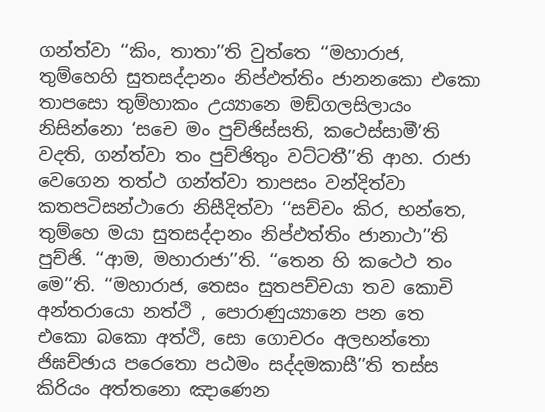ගන්‌ත්‌වා ‘‘කිං, තාතා’’ති වුත්‌තෙ ‘‘මහාරාජ, තුම්‌හෙහි සුතසද්‌දානං නිප්‌ඵත්‌තිං ජානනකො එකො තාපසො තුම්‌හාකං උය්‍යානෙ මඞ්‌ගලසිලායං නිසින්‌නො ‘සචෙ මං පුච්‌ඡිස්‌සති, කථෙස්‌සාමී’ති වදති, ගන්‌ත්‌වා තං පුච්‌ඡිතුං වට්‌ටතී’’ති ආහ. රාජා වෙගෙන තත්‌ථ ගන්‌ත්‌වා තාපසං වන්‌දිත්‌වා කතපටිසන්‌ථාරො නිසීදිත්‌වා ‘‘සච්‌චං කිර, භන්‌තෙ, තුම්‌හෙ මයා සුතසද්‌දානං නිප්‌ඵත්‌තිං ජානාථා’’ති පුච්‌ඡි. ‘‘ආම, මහාරාජා’’ති. ‘‘තෙන හි කථෙථ තං මෙ’’ති. ‘‘මහාරාජ, තෙසං සුතපච්‌චයා තව කොචි අන්‌තරායො නත්‌ථි , පොරාණුය්‍යානෙ පන තෙ එකො බකො අත්‌ථි, සො ගොචරං අලභන්‌තො ජිඝච්‌ඡාය පරෙතො පඨමං සද්‌දමකාසී’’ති තස්‌ස කිරියං අත්‌තනො ඤාණෙන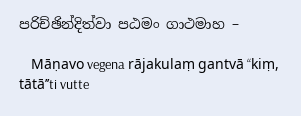පරිච්‌ඡින්‌දිත්‌වා පඨමං ගාථමාහ –

    Māṇavo vegena rājakulaṃ gantvā ‘‘kiṃ, tātā’’ti vutte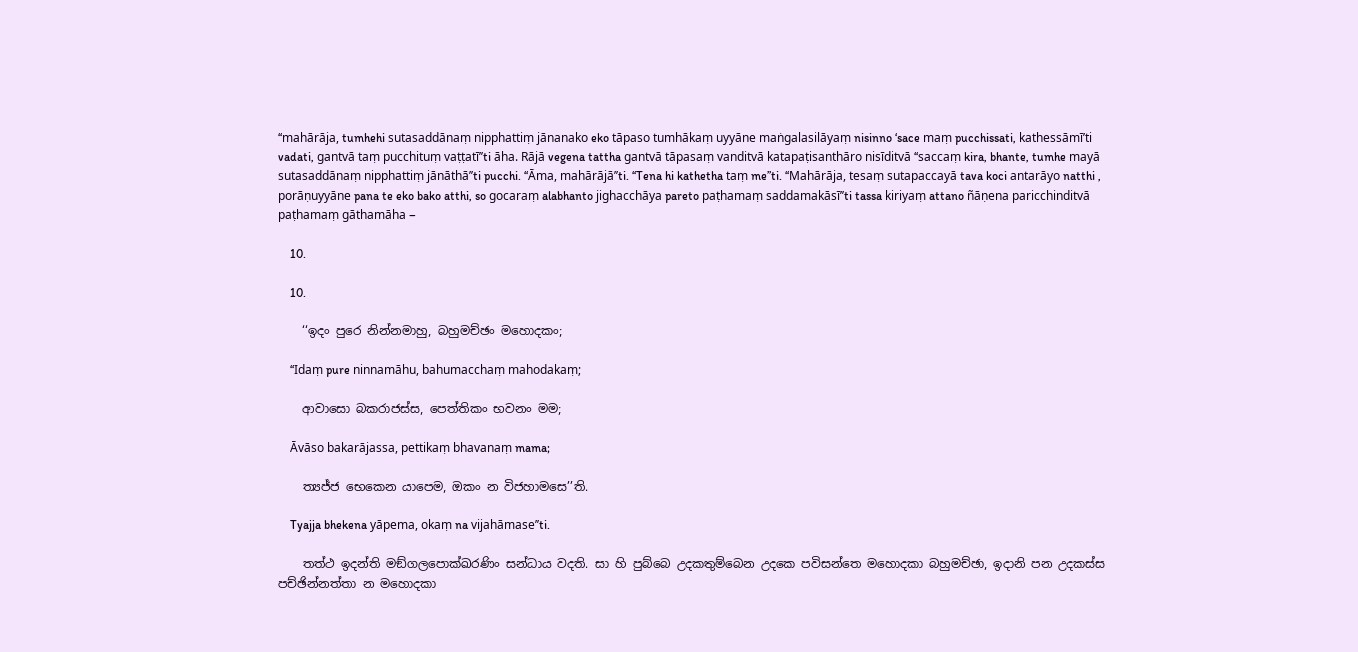‘‘mahārāja, tumhehi sutasaddānaṃ nipphattiṃ jānanako eko tāpaso tumhākaṃ uyyāne maṅgalasilāyaṃ nisinno ‘sace maṃ pucchissati, kathessāmī’ti vadati, gantvā taṃ pucchituṃ vaṭṭatī’’ti āha. Rājā vegena tattha gantvā tāpasaṃ vanditvā katapaṭisanthāro nisīditvā ‘‘saccaṃ kira, bhante, tumhe mayā sutasaddānaṃ nipphattiṃ jānāthā’’ti pucchi. ‘‘Āma, mahārājā’’ti. ‘‘Tena hi kathetha taṃ me’’ti. ‘‘Mahārāja, tesaṃ sutapaccayā tava koci antarāyo natthi , porāṇuyyāne pana te eko bako atthi, so gocaraṃ alabhanto jighacchāya pareto paṭhamaṃ saddamakāsī’’ti tassa kiriyaṃ attano ñāṇena paricchinditvā paṭhamaṃ gāthamāha –

    10.

    10.

    ‘‘ඉදං පුරෙ නින්‌නමාහු, බහුමච්‌ඡං මහොදකං;

    ‘‘Idaṃ pure ninnamāhu, bahumacchaṃ mahodakaṃ;

    ආවාසො බකරාජස්‌ස, පෙත්‌තිකං භවනං මම;

    Āvāso bakarājassa, pettikaṃ bhavanaṃ mama;

    ත්‍යජ්‌ජ භෙකෙන යාපෙම, ඔකං න විජහාමසෙ’’ති.

    Tyajja bhekena yāpema, okaṃ na vijahāmase’’ti.

    තත්‌ථ ඉදන්‌ති මඞ්‌ගලපොක්‌ඛරණිං සන්‌ධාය වදති. සා හි පුබ්‌බෙ උදකතුම්‌බෙන උදකෙ පවිසන්‌තෙ මහොදකා බහුමච්‌ඡා, ඉදානි පන උදකස්‌ස පච්‌ඡින්‌නත්‌තා න මහොදකා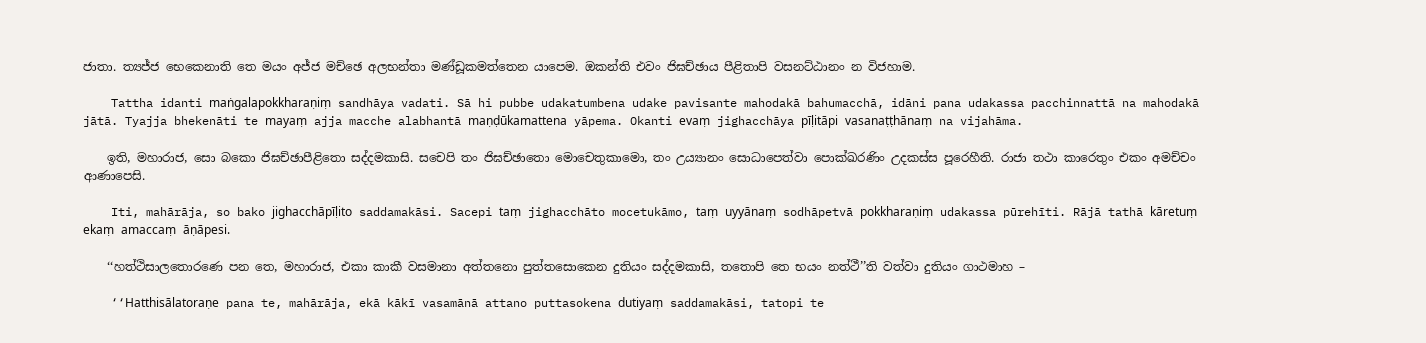ජාතා. ත්‍යජ්‌ජ භෙකෙනාති තෙ මයං අජ්‌ජ මච්‌ඡෙ අලභන්‌තා මණ්‌ඩූකමත්‌තෙන යාපෙම. ඔකන්‌ති එවං ජිඝච්‌ඡාය පීළිතාපි වසනට්‌ඨානං න විජහාම.

    Tattha idanti maṅgalapokkharaṇiṃ sandhāya vadati. Sā hi pubbe udakatumbena udake pavisante mahodakā bahumacchā, idāni pana udakassa pacchinnattā na mahodakā jātā. Tyajja bhekenāti te mayaṃ ajja macche alabhantā maṇḍūkamattena yāpema. Okanti evaṃ jighacchāya pīḷitāpi vasanaṭṭhānaṃ na vijahāma.

    ඉති, මහාරාජ, සො බකො ජිඝච්‌ඡාපීළිතො සද්‌දමකාසි. සචෙපි තං ජිඝච්‌ඡාතො මොචෙතුකාමො, තං උය්‍යානං සොධාපෙත්‌වා පොක්‌ඛරණිං උදකස්‌ස පූරෙහීති. රාජා තථා කාරෙතුං එකං අමච්‌චං ආණාපෙසි.

    Iti, mahārāja, so bako jighacchāpīḷito saddamakāsi. Sacepi taṃ jighacchāto mocetukāmo, taṃ uyyānaṃ sodhāpetvā pokkharaṇiṃ udakassa pūrehīti. Rājā tathā kāretuṃ ekaṃ amaccaṃ āṇāpesi.

    ‘‘හත්‌ථිසාලතොරණෙ පන තෙ, මහාරාජ, එකා කාකී වසමානා අත්‌තනො පුත්‌තසොකෙන දුතියං සද්‌දමකාසි, තතොපි තෙ භයං නත්‌ථී’’ති වත්‌වා දුතියං ගාථමාහ –

    ‘‘Hatthisālatoraṇe pana te, mahārāja, ekā kākī vasamānā attano puttasokena dutiyaṃ saddamakāsi, tatopi te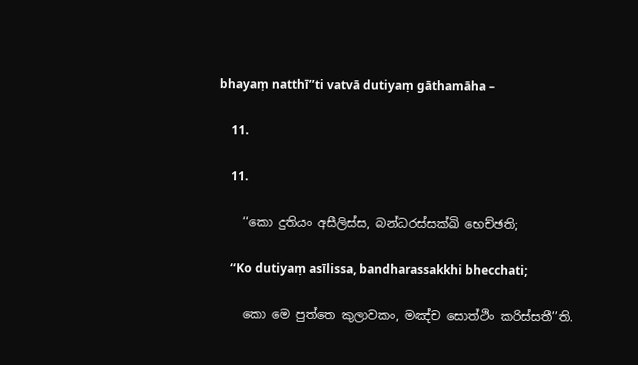bhayaṃ natthī’’ti vatvā dutiyaṃ gāthamāha –

    11.

    11.

    ‘‘කො දුතියං අසීලිස්‌ස, බන්‌ධරස්‌සක්‌ඛි භෙච්‌ඡති;

    ‘‘Ko dutiyaṃ asīlissa, bandharassakkhi bhecchati;

    කො මෙ පුත්‌තෙ කුලාවකං, මඤ්‌ච සොත්‌ථිං කරිස්‌සතී’’ති.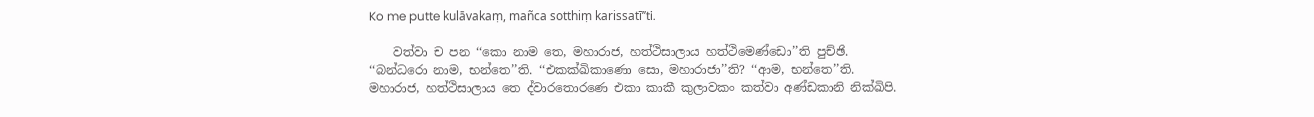Ko me putte kulāvakaṃ, mañca sotthiṃ karissatī’’ti.

    වත්‌වා ච පන ‘‘කො නාම තෙ, මහාරාජ, හත්‌ථිසාලාය හත්‌ථිමෙණ්‌ඩො’’ති පුච්‌ඡි. ‘‘බන්‌ධරො නාම, භන්‌තෙ’’ති. ‘‘එකක්‌ඛිකාණො සො, මහාරාජා’’ති? ‘‘ආම, භන්‌තෙ’’ති. මහාරාජ, හත්‌ථිසාලාය තෙ ද්‌වාරතොරණෙ එකා කාකී කුලාවකං කත්‌වා අණ්‌ඩකානි නික්‌ඛිපි.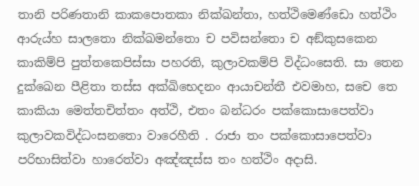තානි පරිණතානි කාකපොතකා නික්‌ඛන්‌තා, හත්‌ථිමෙණ්‌ඩො හත්‌ථිං ආරුය්‌හ සාලතො නික්‌ඛමන්‌තො ච පවිසන්‌තො ච අඞ්‌කුසකෙන කාකිම්‌පි පුත්‌තකෙපිස්‌සා පහරති, කුලාවකම්‌පි විද්‌ධංසෙති. සා තෙන දුක්‌ඛෙන පීළිතා තස්‌ස අක්‌ඛිභෙදනං ආයාචන්‌තී එවමාහ, සචෙ තෙ කාකියා මෙත්‌තචිත්‌තං අත්‌ථි, එතං බන්‌ධරං පක්‌කොසාපෙත්‌වා කුලාවකවිද්‌ධංසනතො වාරෙහීති . රාජා තං පක්‌කොසාපෙත්‌වා පරිභාසිත්‌වා හාරෙත්‌වා අඤ්‌ඤස්‌ස තං හත්‌ථිං අදාසි.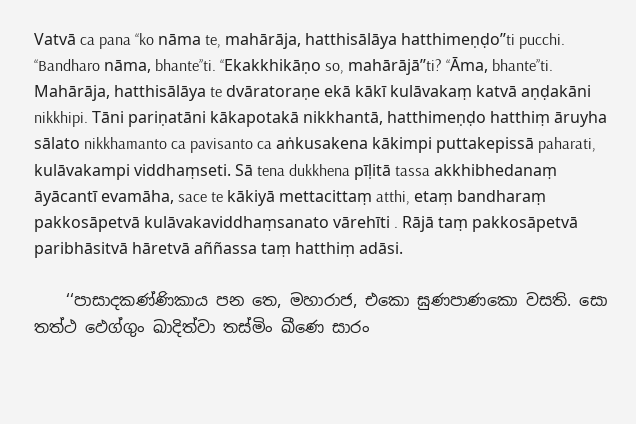Vatvā ca pana ‘‘ko nāma te, mahārāja, hatthisālāya hatthimeṇḍo’’ti pucchi. ‘‘Bandharo nāma, bhante’’ti. ‘‘Ekakkhikāṇo so, mahārājā’’ti? ‘‘Āma, bhante’’ti. Mahārāja, hatthisālāya te dvāratoraṇe ekā kākī kulāvakaṃ katvā aṇḍakāni nikkhipi. Tāni pariṇatāni kākapotakā nikkhantā, hatthimeṇḍo hatthiṃ āruyha sālato nikkhamanto ca pavisanto ca aṅkusakena kākimpi puttakepissā paharati, kulāvakampi viddhaṃseti. Sā tena dukkhena pīḷitā tassa akkhibhedanaṃ āyācantī evamāha, sace te kākiyā mettacittaṃ atthi, etaṃ bandharaṃ pakkosāpetvā kulāvakaviddhaṃsanato vārehīti . Rājā taṃ pakkosāpetvā paribhāsitvā hāretvā aññassa taṃ hatthiṃ adāsi.

    ‘‘පාසාදකණ්‌ණිකාය පන තෙ, මහාරාජ, එකො ඝුණපාණකො වසති. සො තත්‌ථ ඵෙග්‌ගුං ඛාදිත්‌වා තස්‌මිං ඛීණෙ සාරං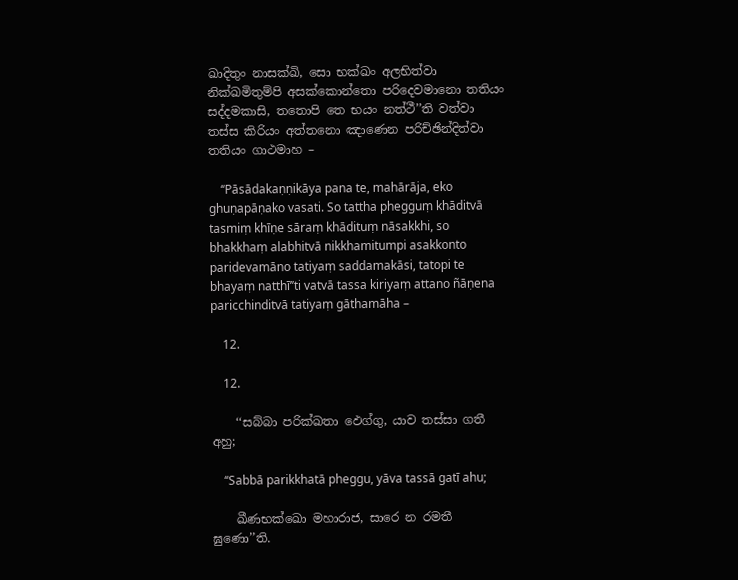ඛාදිතුං නාසක්‌ඛි, සො භක්‌ඛං අලභිත්‌වා නික්‌ඛමිතුම්‌පි අසක්‌කොන්‌තො පරිදෙවමානො තතියං සද්‌දමකාසි, තතොපි තෙ භයං නත්‌ථී’’ති වත්‌වා තස්‌ස කිරියං අත්‌තනො ඤාණෙන පරිච්‌ඡින්‌දිත්‌වා තතියං ගාථමාහ –

    ‘‘Pāsādakaṇṇikāya pana te, mahārāja, eko ghuṇapāṇako vasati. So tattha phegguṃ khāditvā tasmiṃ khīṇe sāraṃ khādituṃ nāsakkhi, so bhakkhaṃ alabhitvā nikkhamitumpi asakkonto paridevamāno tatiyaṃ saddamakāsi, tatopi te bhayaṃ natthī’’ti vatvā tassa kiriyaṃ attano ñāṇena paricchinditvā tatiyaṃ gāthamāha –

    12.

    12.

    ‘‘සබ්‌බා පරික්‌ඛතා ඵෙග්‌ගු, යාව තස්‌සා ගතී අහු;

    ‘‘Sabbā parikkhatā pheggu, yāva tassā gatī ahu;

    ඛීණභක්‌ඛො මහාරාජ, සාරෙ න රමතී ඝුණො’’ති.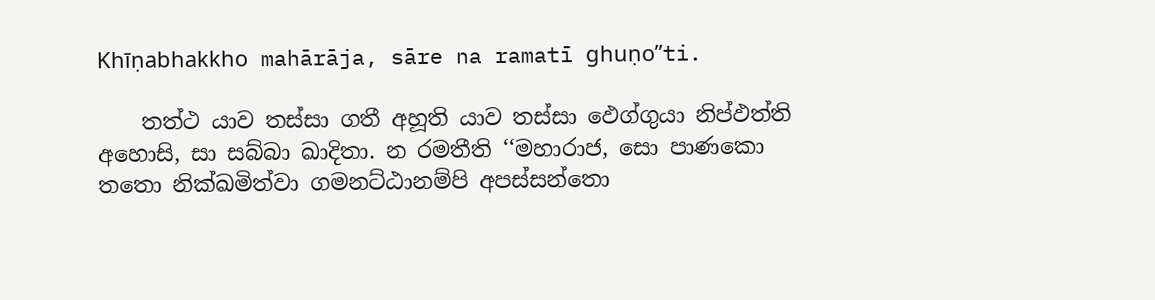Khīṇabhakkho mahārāja, sāre na ramatī ghuṇo’’ti.

    තත්‌ථ යාව තස්‌සා ගතී අහූති යාව තස්‌සා ඵෙග්‌ගුයා නිප්‌ඵත්‌ති අහොසි, සා සබ්‌බා ඛාදිතා. න රමතීති ‘‘මහාරාජ, සො පාණකො තතො නික්‌ඛමිත්‌වා ගමනට්‌ඨානම්‌පි අපස්‌සන්‌තො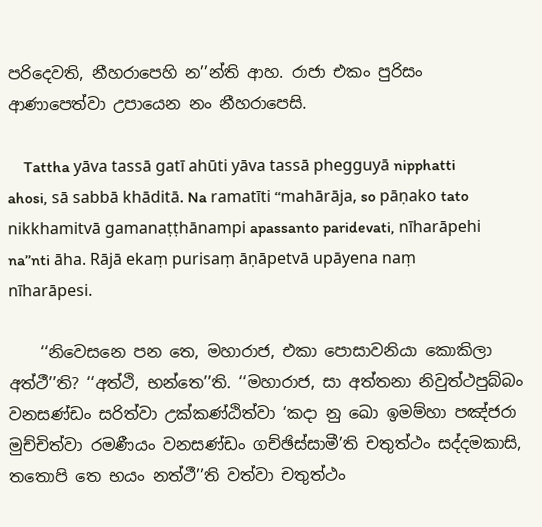පරිදෙවති, නීහරාපෙහි න’’න්‌ති ආහ. රාජා එකං පුරිසං ආණාපෙත්‌වා උපායෙන නං නීහරාපෙසි.

    Tattha yāva tassā gatī ahūti yāva tassā phegguyā nipphatti ahosi, sā sabbā khāditā. Na ramatīti ‘‘mahārāja, so pāṇako tato nikkhamitvā gamanaṭṭhānampi apassanto paridevati, nīharāpehi na’’nti āha. Rājā ekaṃ purisaṃ āṇāpetvā upāyena naṃ nīharāpesi.

    ‘‘නිවෙසනෙ පන තෙ, මහාරාජ, එකා පොසාවනියා කොකිලා අත්‌ථී’’ති? ‘‘අත්‌ථි, භන්‌තෙ’’ති. ‘‘මහාරාජ, සා අත්‌තනා නිවුත්‌ථපුබ්‌බං වනසණ්‌ඩං සරිත්‌වා උක්‌කණ්‌ඨිත්‌වා ‘කදා නු ඛො ඉමම්‌හා පඤ්‌ජරා මුච්‌චිත්‌වා රමණීයං වනසණ්‌ඩං ගච්‌ඡිස්‌සාමී’ති චතුත්‌ථං සද්‌දමකාසි, තතොපි තෙ භයං නත්‌ථී’’ති වත්‌වා චතුත්‌ථං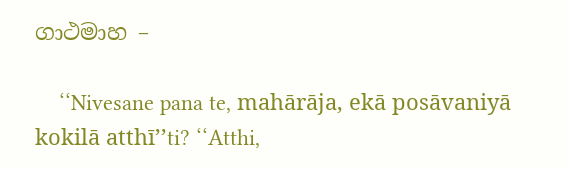ගාථමාහ –

    ‘‘Nivesane pana te, mahārāja, ekā posāvaniyā kokilā atthī’’ti? ‘‘Atthi,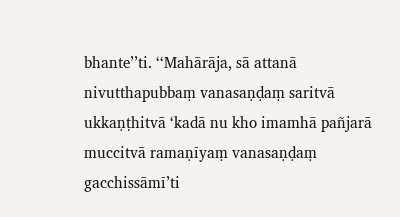bhante’’ti. ‘‘Mahārāja, sā attanā nivutthapubbaṃ vanasaṇḍaṃ saritvā ukkaṇṭhitvā ‘kadā nu kho imamhā pañjarā muccitvā ramaṇīyaṃ vanasaṇḍaṃ gacchissāmī’ti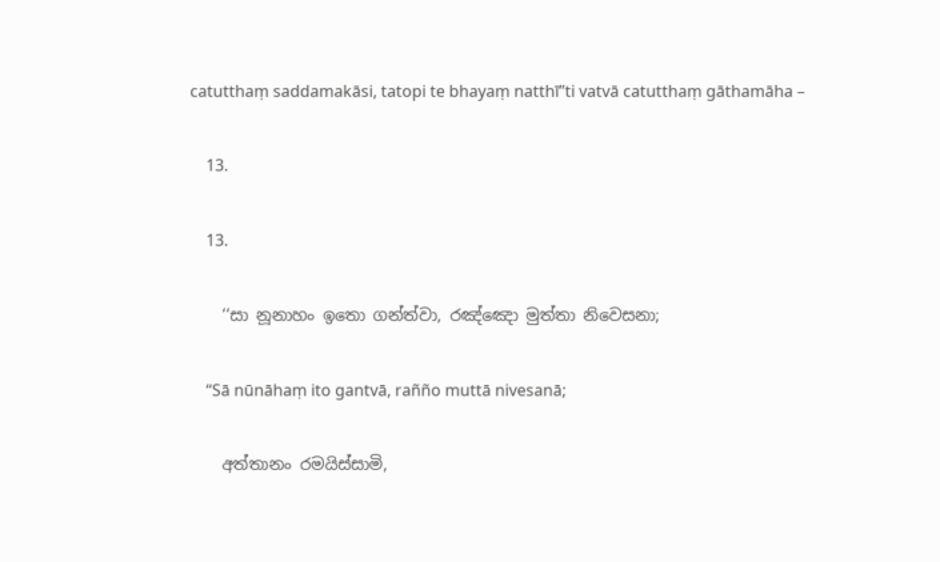catutthaṃ saddamakāsi, tatopi te bhayaṃ natthī’’ti vatvā catutthaṃ gāthamāha –

    13.

    13.

    ‘‘සා නූනාහං ඉතො ගන්‌ත්‌වා, රඤ්‌ඤො මුත්‌තා නිවෙසනා;

    ‘‘Sā nūnāhaṃ ito gantvā, rañño muttā nivesanā;

    අත්‌තානං රමයිස්‌සාමි,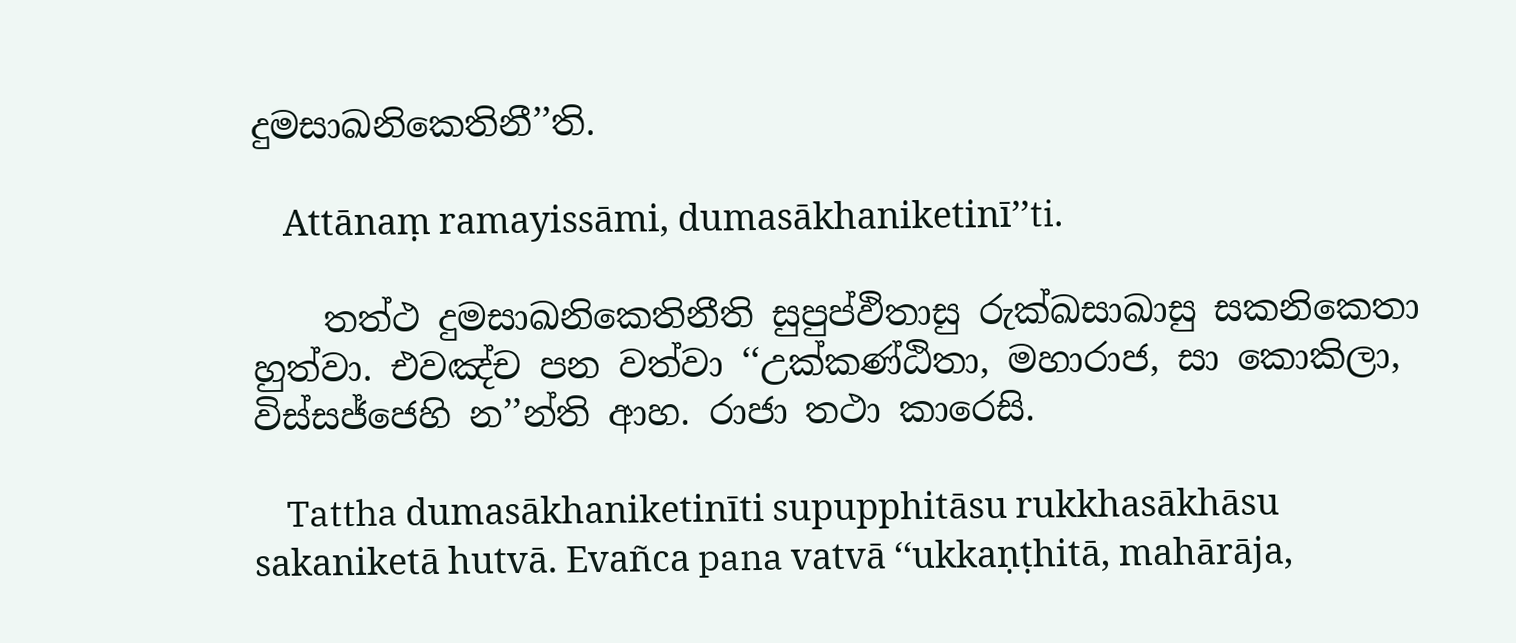දුමසාඛනිකෙතිනී’’ති.

    Attānaṃ ramayissāmi, dumasākhaniketinī’’ti.

    තත්‌ථ දුමසාඛනිකෙතිනීති සුපුප්‌ඵිතාසු රුක්‌ඛසාඛාසු සකනිකෙතා හුත්‌වා. එවඤ්‌ච පන වත්‌වා ‘‘උක්‌කණ්‌ඨිතා, මහාරාජ, සා කොකිලා, විස්‌සජ්‌ජෙහි න’’න්‌ති ආහ. රාජා තථා කාරෙසි.

    Tattha dumasākhaniketinīti supupphitāsu rukkhasākhāsu sakaniketā hutvā. Evañca pana vatvā ‘‘ukkaṇṭhitā, mahārāja,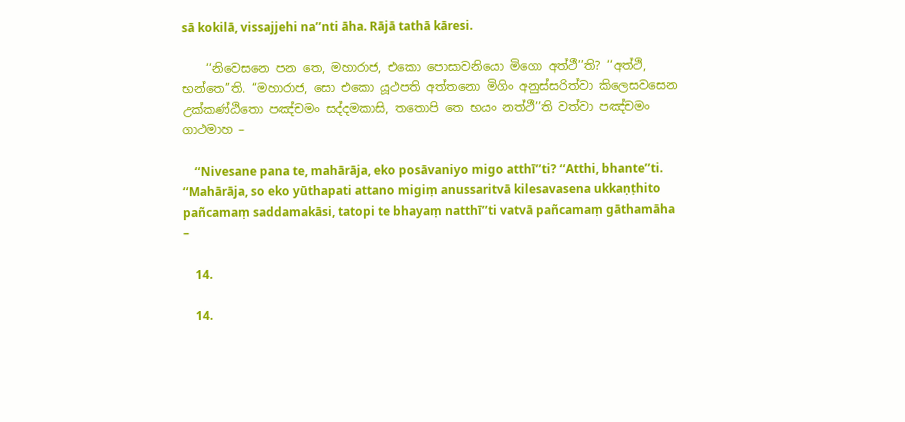sā kokilā, vissajjehi na’’nti āha. Rājā tathā kāresi.

    ‘‘නිවෙසනෙ පන තෙ, මහාරාජ, එකො පොසාවනියො මිගො අත්‌ථී’’ති? ‘‘අත්‌ථි, භන්‌තෙ’’ති. ‘‘මහාරාජ, සො එකො යූථපති අත්‌තනො මිගිං අනුස්‌සරිත්‌වා කිලෙසවසෙන උක්‌කණ්‌ඨිතො පඤ්‌චමං සද්‌දමකාසි, තතොපි තෙ භයං නත්‌ථී’’ති වත්‌වා පඤ්‌චමං ගාථමාහ –

    ‘‘Nivesane pana te, mahārāja, eko posāvaniyo migo atthī’’ti? ‘‘Atthi, bhante’’ti. ‘‘Mahārāja, so eko yūthapati attano migiṃ anussaritvā kilesavasena ukkaṇṭhito pañcamaṃ saddamakāsi, tatopi te bhayaṃ natthī’’ti vatvā pañcamaṃ gāthamāha –

    14.

    14.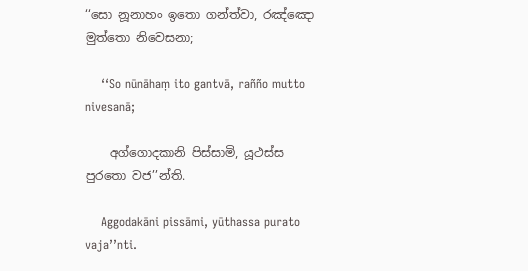‘‘සො නූනාහං ඉතො ගන්‌ත්‌වා, රඤ්‌ඤො මුත්‌තො නිවෙසනා;

    ‘‘So nūnāhaṃ ito gantvā, rañño mutto nivesanā;

    අග්‌ගොදකානි පිස්‌සාමි, යූථස්‌ස පුරතො වජ’’න්‌ති.

    Aggodakāni pissāmi, yūthassa purato vaja’’nti.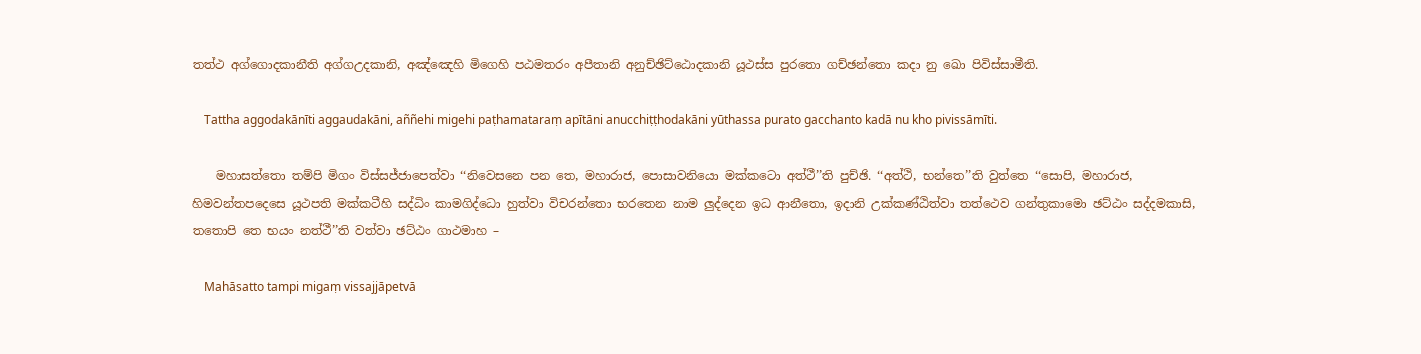තත්‌ථ අග්‌ගොදකානීති අග්‌ගඋදකානි, අඤ්‌ඤෙහි මිගෙහි පඨමතරං අපීතානි අනුච්‌ඡිට්‌ඨොදකානි යූථස්‌ස පුරතො ගච්‌ඡන්‌තො කදා නු ඛො පිවිස්‌සාමීති.

    Tattha aggodakānīti aggaudakāni, aññehi migehi paṭhamataraṃ apītāni anucchiṭṭhodakāni yūthassa purato gacchanto kadā nu kho pivissāmīti.

    මහාසත්‌තො තම්‌පි මිගං විස්‌සජ්‌ජාපෙත්‌වා ‘‘නිවෙසනෙ පන තෙ, මහාරාජ, පොසාවනියො මක්‌කටො අත්‌ථී’’ති පුච්‌ඡි. ‘‘අත්‌ථි, භන්‌තෙ’’ති වුත්‌තෙ ‘‘සොපි, මහාරාජ, හිමවන්‌තපදෙසෙ යූථපති මක්‌කටීහි සද්‌ධිං කාමගිද්‌ධො හුත්‌වා විචරන්‌තො භරතෙන නාම ලුද්‌දෙන ඉධ ආනීතො, ඉදානි උක්‌කණ්‌ඨිත්‌වා තත්‌ථෙව ගන්‌තුකාමො ඡට්‌ඨං සද්‌දමකාසි, තතොපි තෙ භයං නත්‌ථී’’ති වත්‌වා ඡට්‌ඨං ගාථමාහ –

    Mahāsatto tampi migaṃ vissajjāpetvā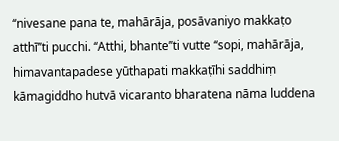‘‘nivesane pana te, mahārāja, posāvaniyo makkaṭo atthī’’ti pucchi. ‘‘Atthi, bhante’’ti vutte ‘‘sopi, mahārāja, himavantapadese yūthapati makkaṭīhi saddhiṃ kāmagiddho hutvā vicaranto bharatena nāma luddena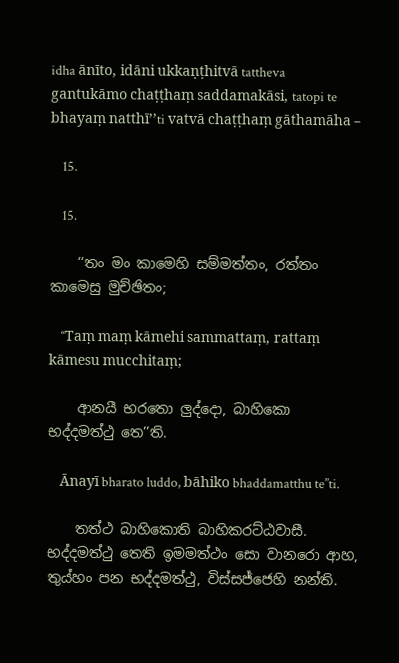idha ānīto, idāni ukkaṇṭhitvā tattheva gantukāmo chaṭṭhaṃ saddamakāsi, tatopi te bhayaṃ natthī’’ti vatvā chaṭṭhaṃ gāthamāha –

    15.

    15.

    ‘‘තං මං කාමෙහි සම්‌මත්‌තං, රත්‌තං කාමෙසු මුච්‌ඡිතං;

    ‘‘Taṃ maṃ kāmehi sammattaṃ, rattaṃ kāmesu mucchitaṃ;

    ආනයී භරතො ලුද්‌දො, බාහිකො භද්‌දමත්‌ථු තෙ’’ති.

    Ānayī bharato luddo, bāhiko bhaddamatthu te’’ti.

    තත්‌ථ බාහිකොති බාහිකරට්‌ඨවාසී. භද්‌දමත්‌ථු තෙති ඉමමත්‌ථං සො වානරො ආහ, තුය්‌හං පන භද්‌දමත්‌ථු, විස්‌සජ්‌ජෙහි නන්‌ති.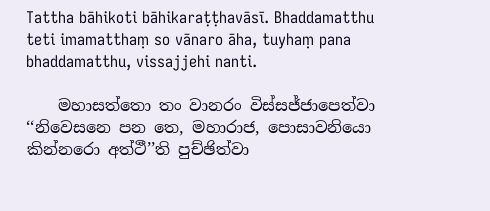Tattha bāhikoti bāhikaraṭṭhavāsī. Bhaddamatthu teti imamatthaṃ so vānaro āha, tuyhaṃ pana bhaddamatthu, vissajjehi nanti.

    මහාසත්‌තො තං වානරං විස්‌සජ්‌ජාපෙත්‌වා ‘‘නිවෙසනෙ පන තෙ, මහාරාජ, පොසාවනියො කින්‌නරො අත්‌ථී’’ති පුච්‌ඡිත්‌වා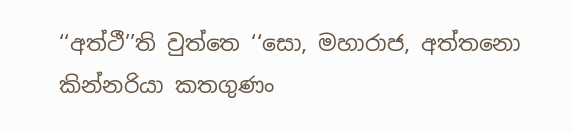‘‘අත්‌ථී’’ති වුත්‌තෙ ‘‘සො, මහාරාජ, අත්‌තනො කින්‌නරියා කතගුණං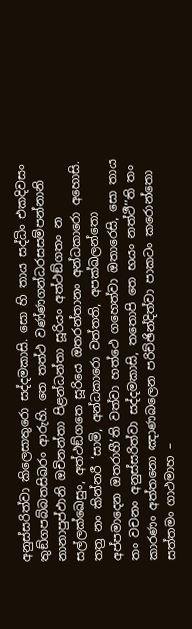අනුස්‌සරිත්‌වා කිලෙසාතුරො සද්‌දමකාසි. සො හි තාය සද්‌ධිං එකදිවසං තුඞ්‌ගපබ්‌බතසිඛරං ආරුහි. තෙ තත්‌ථ වණ්‌ණගන්‌ධරසසම්‌පන්‌නානි නානාපුප්‌ඵානි ඔචිනන්‌තා පිළන්‌ධන්‌තා සූරියං අත්‌ථඞ්‌ගතං න සල්‌ලක්‌ඛෙසුං, අත්‌ථඞ්‌ගතෙ සූරියෙ ඔතරන්‌තානං අන්‌ධකාරො අහොසි. තත්‍ර නං කින්‌නරී ‘සාමි, අන්‌ධකාරො වත්‌තති, අපක්‌ඛලන්‌තො අප්‌පමාදෙන ඔතරාහී’ති වත්‌වා හත්‌ථෙ ගහෙත්‌වා ඔතාරෙසි, සො තාය තං වචනං අනුස්‌සරිත්‌වා සද්‌දමකාසි, තතොපි තෙ භයං නත්‌ථී’’ති තං කාරණං අත්‌තනො ඤාණබලෙන පරිච්‌ඡින්‌දිත්‌වා පාකටං කරොන්‌තො සත්‌තමං ගාථමාහ –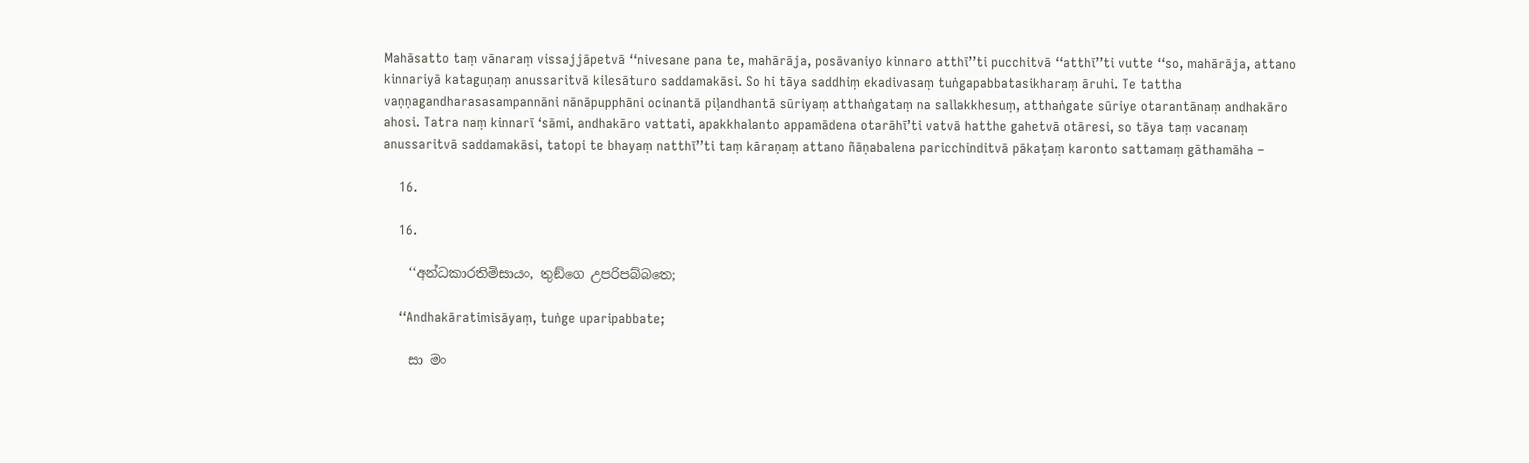Mahāsatto taṃ vānaraṃ vissajjāpetvā ‘‘nivesane pana te, mahārāja, posāvaniyo kinnaro atthī’’ti pucchitvā ‘‘atthī’’ti vutte ‘‘so, mahārāja, attano kinnariyā kataguṇaṃ anussaritvā kilesāturo saddamakāsi. So hi tāya saddhiṃ ekadivasaṃ tuṅgapabbatasikharaṃ āruhi. Te tattha vaṇṇagandharasasampannāni nānāpupphāni ocinantā piḷandhantā sūriyaṃ atthaṅgataṃ na sallakkhesuṃ, atthaṅgate sūriye otarantānaṃ andhakāro ahosi. Tatra naṃ kinnarī ‘sāmi, andhakāro vattati, apakkhalanto appamādena otarāhī’ti vatvā hatthe gahetvā otāresi, so tāya taṃ vacanaṃ anussaritvā saddamakāsi, tatopi te bhayaṃ natthī’’ti taṃ kāraṇaṃ attano ñāṇabalena paricchinditvā pākaṭaṃ karonto sattamaṃ gāthamāha –

    16.

    16.

    ‘‘අන්‌ධකාරතිමිසායං, තුඞ්‌ගෙ උපරිපබ්‌බතෙ;

    ‘‘Andhakāratimisāyaṃ, tuṅge uparipabbate;

    සා මං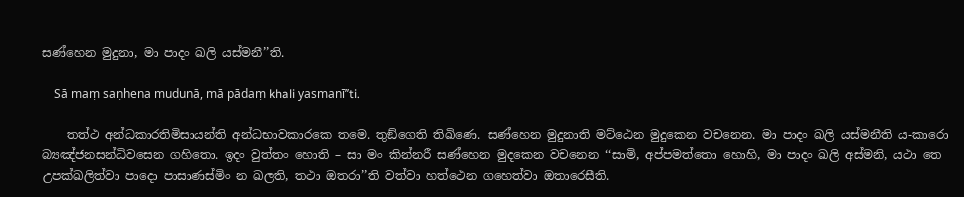සණ්‌හෙන මුදුනා, මා පාදං ඛලි යස්‌මනී’’ති.

    Sā maṃ saṇhena mudunā, mā pādaṃ khali yasmanī’’ti.

    තත්‌ථ අන්‌ධකාරතිමිසායන්‌ති අන්‌ධභාවකාරකෙ තමෙ. තුඞ්‌ගෙති තිඛිණෙ. සණ්‌හෙන මුදුනාති මට්‌ඨෙන මුදුකෙන වචනෙන. මා පාදං ඛලි යස්‌මනීති ය-කාරො බ්‍යඤ්‌ජනසන්‌ධිවසෙන ගහිතො. ඉදං වුත්‌තං හොති – සා මං කින්‌නරී සණ්‌හෙන මුදකෙන වචනෙන ‘‘සාමි, අප්‌පමත්‌තො හොහි, මා පාදං ඛලි අස්‌මනි, යථා තෙ උපක්‌ඛලිත්‌වා පාදො පාසාණස්‌මිං න ඛලති, තථා ඔතරා’’ති වත්‌වා හත්‌ථෙන ගහෙත්‌වා ඔතාරෙසීති.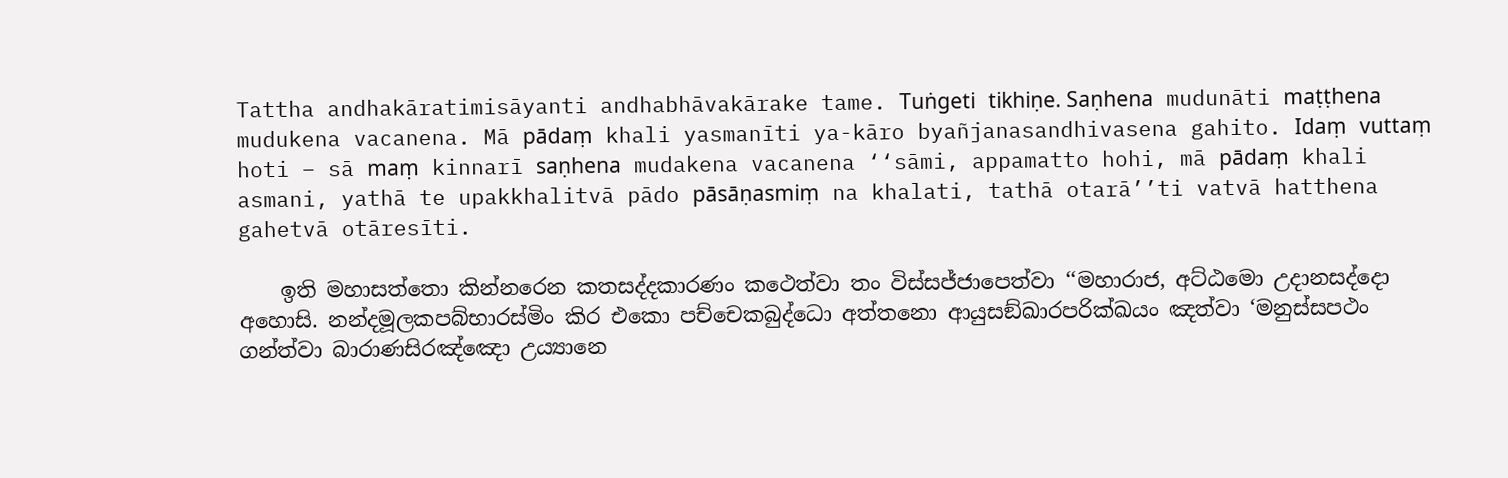Tattha andhakāratimisāyanti andhabhāvakārake tame. Tuṅgeti tikhiṇe. Saṇhena mudunāti maṭṭhena mudukena vacanena. Mā pādaṃ khali yasmanīti ya-kāro byañjanasandhivasena gahito. Idaṃ vuttaṃ hoti – sā maṃ kinnarī saṇhena mudakena vacanena ‘‘sāmi, appamatto hohi, mā pādaṃ khali asmani, yathā te upakkhalitvā pādo pāsāṇasmiṃ na khalati, tathā otarā’’ti vatvā hatthena gahetvā otāresīti.

    ඉති මහාසත්‌තො කින්‌නරෙන කතසද්‌දකාරණං කථෙත්‌වා තං විස්‌සජ්‌ජාපෙත්‌වා ‘‘මහාරාජ, අට්‌ඨමො උදානසද්‌දො අහොසි. නන්‌දමූලකපබ්‌භාරස්‌මිං කිර එකො පච්‌චෙකබුද්‌ධො අත්‌තනො ආයුසඞ්‌ඛාරපරික්‌ඛයං ඤත්‌වා ‘මනුස්‌සපථං ගන්‌ත්‌වා බාරාණසිරඤ්‌ඤො උය්‍යානෙ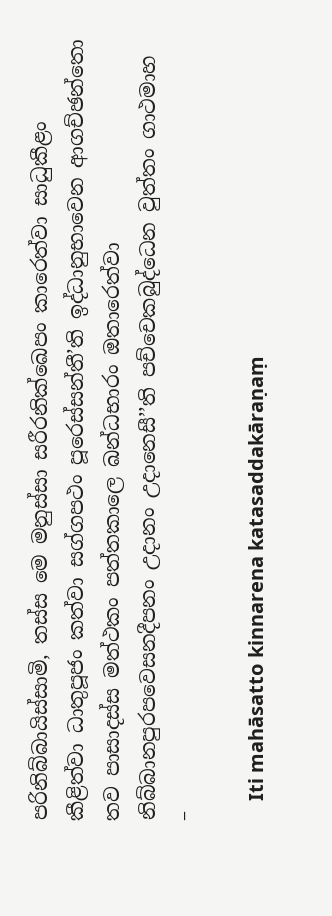පරිනිබ්‌බායිස්‌සාමි, තස්‌ස මෙ මනුස්‌සා සරීරනික්‌ඛෙපං කාරෙත්‌වා සාධුකීළං කීළිත්‌වා ධාතුපූජං කත්‌වා සග්‌ගපථං පූරෙස්‌සන්‌තී’ති ඉද්‌ධානුභාවෙන ආගච්‌ඡන්‌තො තව පාසාදස්‌ස මත්‌ථකං පත්‌තකාලෙ ඛන්‌ධභාරං ඔතාරෙත්‌වා නිබ්‌බානපුරපවෙසනදීපනං උදානං උදානෙසී’’ති පච්‌චෙකබුද්‌ධෙන වුත්‌තං ගාථමාහ –

    Iti mahāsatto kinnarena katasaddakāraṇaṃ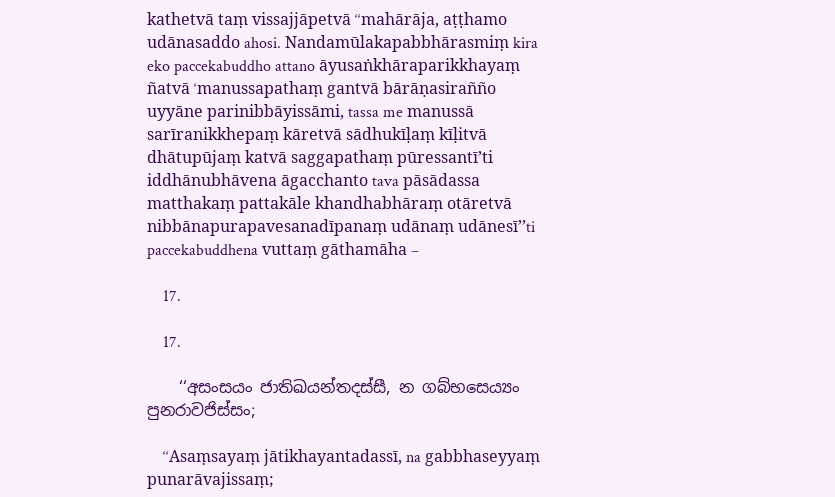kathetvā taṃ vissajjāpetvā ‘‘mahārāja, aṭṭhamo udānasaddo ahosi. Nandamūlakapabbhārasmiṃ kira eko paccekabuddho attano āyusaṅkhāraparikkhayaṃ ñatvā ‘manussapathaṃ gantvā bārāṇasirañño uyyāne parinibbāyissāmi, tassa me manussā sarīranikkhepaṃ kāretvā sādhukīḷaṃ kīḷitvā dhātupūjaṃ katvā saggapathaṃ pūressantī’ti iddhānubhāvena āgacchanto tava pāsādassa matthakaṃ pattakāle khandhabhāraṃ otāretvā nibbānapurapavesanadīpanaṃ udānaṃ udānesī’’ti paccekabuddhena vuttaṃ gāthamāha –

    17.

    17.

    ‘‘අසංසයං ජාතිඛයන්‌තදස්‌සී, න ගබ්‌භසෙය්‍යං පුනරාවජිස්‌සං;

    ‘‘Asaṃsayaṃ jātikhayantadassī, na gabbhaseyyaṃ punarāvajissaṃ;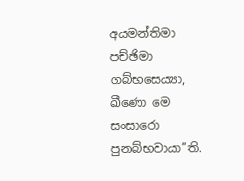අයමන්‌තිමා පච්‌ඡිමා ගබ්‌භසෙය්‍යා, ඛීණො මෙ සංසාරො පුනබ්‌භවායා’’ති.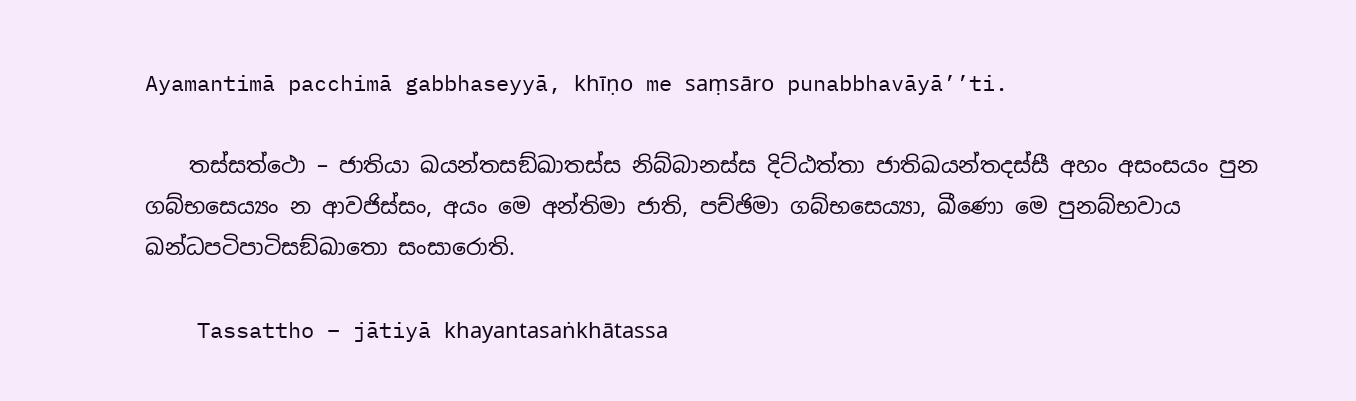Ayamantimā pacchimā gabbhaseyyā, khīṇo me saṃsāro punabbhavāyā’’ti.

    තස්‌සත්‌ථො – ජාතියා ඛයන්‌තසඞ්‌ඛාතස්‌ස නිබ්‌බානස්‌ස දිට්‌ඨත්‌තා ජාතිඛයන්‌තදස්‌සී අහං අසංසයං පුන ගබ්‌භසෙය්‍යං න ආවජිස්‌සං, අයං මෙ අන්‌තිමා ජාති, පච්‌ඡිමා ගබ්‌භසෙය්‍යා, ඛීණො මෙ පුනබ්‌භවාය ඛන්‌ධපටිපාටිසඞ්‌ඛාතො සංසාරොති.

    Tassattho – jātiyā khayantasaṅkhātassa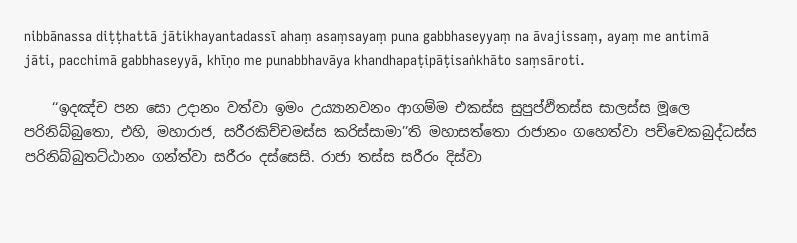nibbānassa diṭṭhattā jātikhayantadassī ahaṃ asaṃsayaṃ puna gabbhaseyyaṃ na āvajissaṃ, ayaṃ me antimā jāti, pacchimā gabbhaseyyā, khīṇo me punabbhavāya khandhapaṭipāṭisaṅkhāto saṃsāroti.

    ‘‘ඉදඤ්‌ච පන සො උදානං වත්‌වා ඉමං උය්‍යානවනං ආගම්‌ම එකස්‌ස සුපුප්‌ඵිතස්‌ස සාලස්‌ස මූලෙ පරිනිබ්‌බුතො, එහි, මහාරාජ, සරීරකිච්‌චමස්‌ස කරිස්‌සාමා’’ති මහාසත්‌තො රාජානං ගහෙත්‌වා පච්‌චෙකබුද්‌ධස්‌ස පරිනිබ්‌බුතට්‌ඨානං ගන්‌ත්‌වා සරීරං දස්‌සෙසි. රාජා තස්‌ස සරීරං දිස්‌වා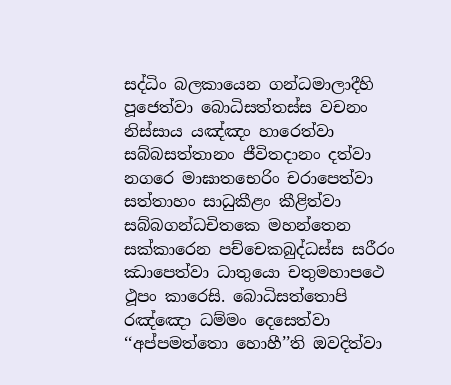සද්‌ධිං බලකායෙන ගන්‌ධමාලාදීහි පූජෙත්‌වා බොධිසත්‌තස්‌ස වචනං නිස්‌සාය යඤ්‌ඤං හාරෙත්‌වා සබ්‌බසත්‌තානං ජීවිතදානං දත්‌වා නගරෙ මාඝාතභෙරිං චරාපෙත්‌වා සත්‌තාහං සාධුකීළං කීළිත්‌වා සබ්‌බගන්‌ධචිතකෙ මහන්‌තෙන සක්‌කාරෙන පච්‌චෙකබුද්‌ධස්‌ස සරීරං ඣාපෙත්‌වා ධාතුයො චතුමහාපථෙ ථූපං කාරෙසි. බොධිසත්‌තොපි රඤ්‌ඤො ධම්‌මං දෙසෙත්‌වා ‘‘අප්‌පමත්‌තො හොහී’’ති ඔවදිත්‌වා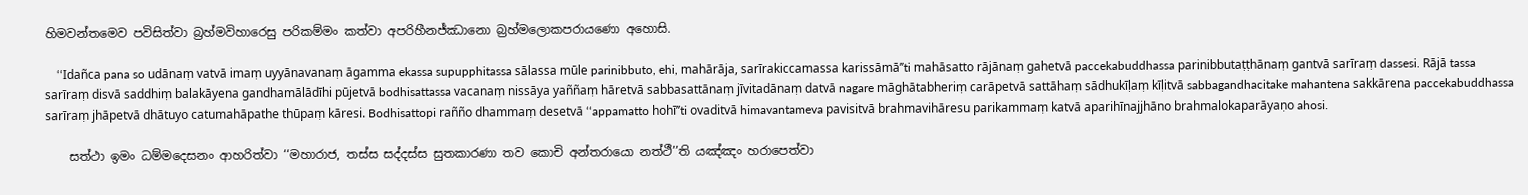හිමවන්‌තමෙව පවිසිත්‌වා බ්‍රහ්‌මවිහාරෙසු පරිකම්‌මං කත්‌වා අපරිහීනජ්‌ඣානො බ්‍රහ්‌මලොකපරායණො අහොසි.

    ‘‘Idañca pana so udānaṃ vatvā imaṃ uyyānavanaṃ āgamma ekassa supupphitassa sālassa mūle parinibbuto, ehi, mahārāja, sarīrakiccamassa karissāmā’’ti mahāsatto rājānaṃ gahetvā paccekabuddhassa parinibbutaṭṭhānaṃ gantvā sarīraṃ dassesi. Rājā tassa sarīraṃ disvā saddhiṃ balakāyena gandhamālādīhi pūjetvā bodhisattassa vacanaṃ nissāya yaññaṃ hāretvā sabbasattānaṃ jīvitadānaṃ datvā nagare māghātabheriṃ carāpetvā sattāhaṃ sādhukīḷaṃ kīḷitvā sabbagandhacitake mahantena sakkārena paccekabuddhassa sarīraṃ jhāpetvā dhātuyo catumahāpathe thūpaṃ kāresi. Bodhisattopi rañño dhammaṃ desetvā ‘‘appamatto hohī’’ti ovaditvā himavantameva pavisitvā brahmavihāresu parikammaṃ katvā aparihīnajjhāno brahmalokaparāyaṇo ahosi.

    සත්‌ථා ඉමං ධම්‌මදෙසනං ආහරිත්‌වා ‘‘මහාරාජ, තස්‌ස සද්‌දස්‌ස සුතකාරණා තව කොචි අන්‌තරායො නත්‌ථී’’ති යඤ්‌ඤං හරාපෙත්‌වා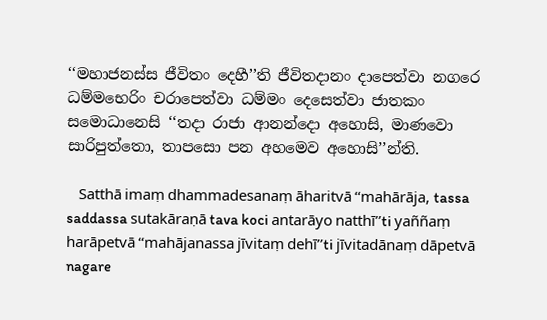‘‘මහාජනස්‌ස ජීවිතං දෙහී’’ති ජීවිතදානං දාපෙත්‌වා නගරෙ ධම්‌මභෙරිං චරාපෙත්‌වා ධම්‌මං දෙසෙත්‌වා ජාතකං සමොධානෙසි ‘‘තදා රාජා ආනන්‌දො අහොසි, මාණවො සාරිපුත්‌තො, තාපසො පන අහමෙව අහොසි’’න්‌ති.

    Satthā imaṃ dhammadesanaṃ āharitvā ‘‘mahārāja, tassa saddassa sutakāraṇā tava koci antarāyo natthī’’ti yaññaṃ harāpetvā ‘‘mahājanassa jīvitaṃ dehī’’ti jīvitadānaṃ dāpetvā nagare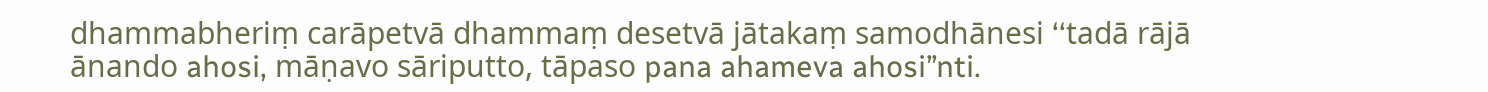dhammabheriṃ carāpetvā dhammaṃ desetvā jātakaṃ samodhānesi ‘‘tadā rājā ānando ahosi, māṇavo sāriputto, tāpaso pana ahameva ahosi’’nti.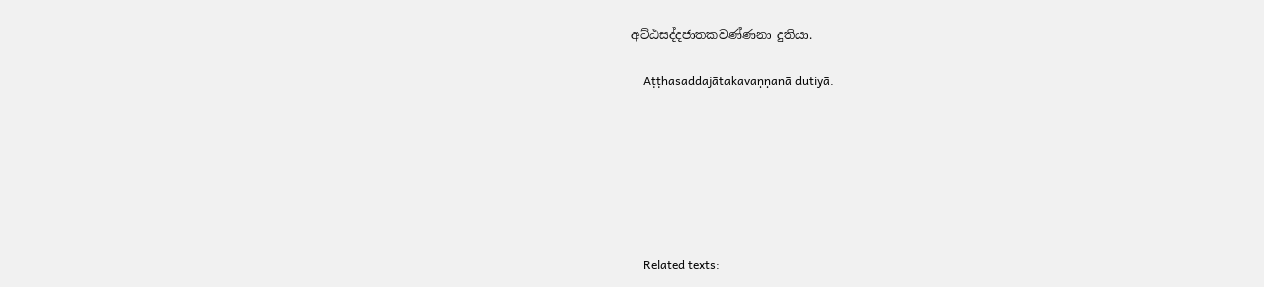අට්‌ඨසද්‌දජාතකවණ්‌ණනා දුතියා.

    Aṭṭhasaddajātakavaṇṇanā dutiyā.







    Related texts: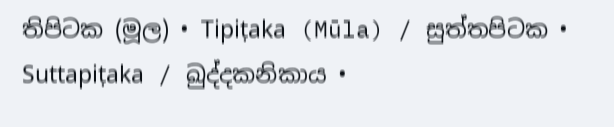තිපිටක (මූල) • Tipiṭaka (Mūla) / සුත්‌තපිටක • Suttapiṭaka / ඛුද්‌දකනිකාය •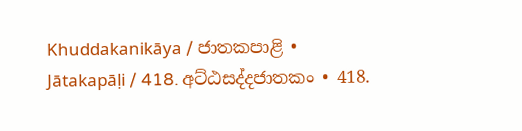Khuddakanikāya / ජාතකපාළි • Jātakapāḷi / 418. අට්‌ඨසද්‌දජාතකං • 418.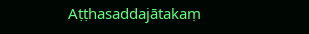Aṭṭhasaddajātakaṃ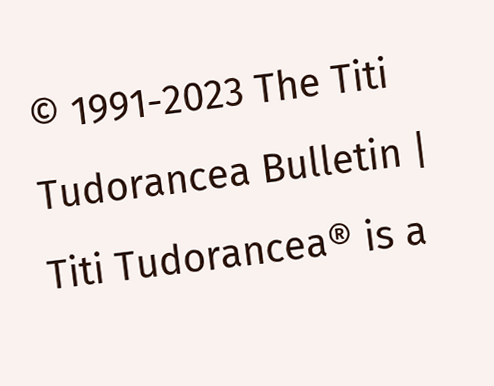© 1991-2023 The Titi Tudorancea Bulletin | Titi Tudorancea® is a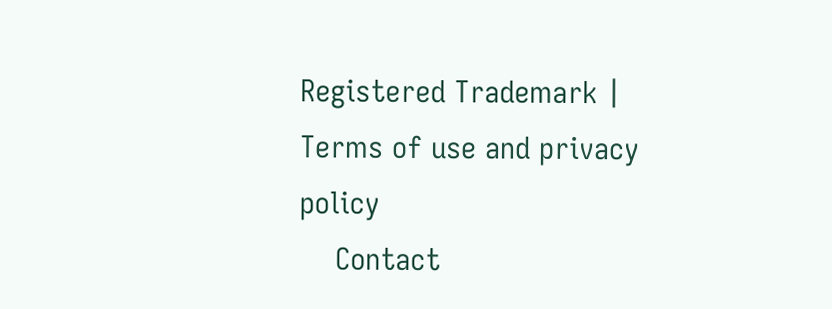Registered Trademark | Terms of use and privacy policy
    Contact